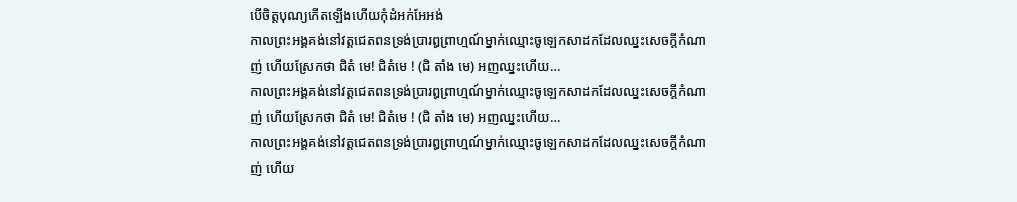បើចិត្តបុណ្យកើតឡើងហើយកុំដំអក់អែអង់
កាលព្រះអង្គគង់នៅវត្តជេតពនទ្រង់ប្រារឰព្រាហ្មណ៍ម្នាក់ឈ្មោះចូឡេកសាដកដែលឈ្នះសេចក្តីកំណាញ់ ហើយស្រែកថា ជិតំ មេ! ជិតំមេ ! (ជិ តាំង មេ) អញឈ្នះហើយ…
កាលព្រះអង្គគង់នៅវត្តជេតពនទ្រង់ប្រារឰព្រាហ្មណ៍ម្នាក់ឈ្មោះចូឡេកសាដកដែលឈ្នះសេចក្តីកំណាញ់ ហើយស្រែកថា ជិតំ មេ! ជិតំមេ ! (ជិ តាំង មេ) អញឈ្នះហើយ…
កាលព្រះអង្គគង់នៅវត្តជេតពនទ្រង់ប្រារឰព្រាហ្មណ៍ម្នាក់ឈ្មោះចូឡេកសាដកដែលឈ្នះសេចក្តីកំណាញ់ ហើយ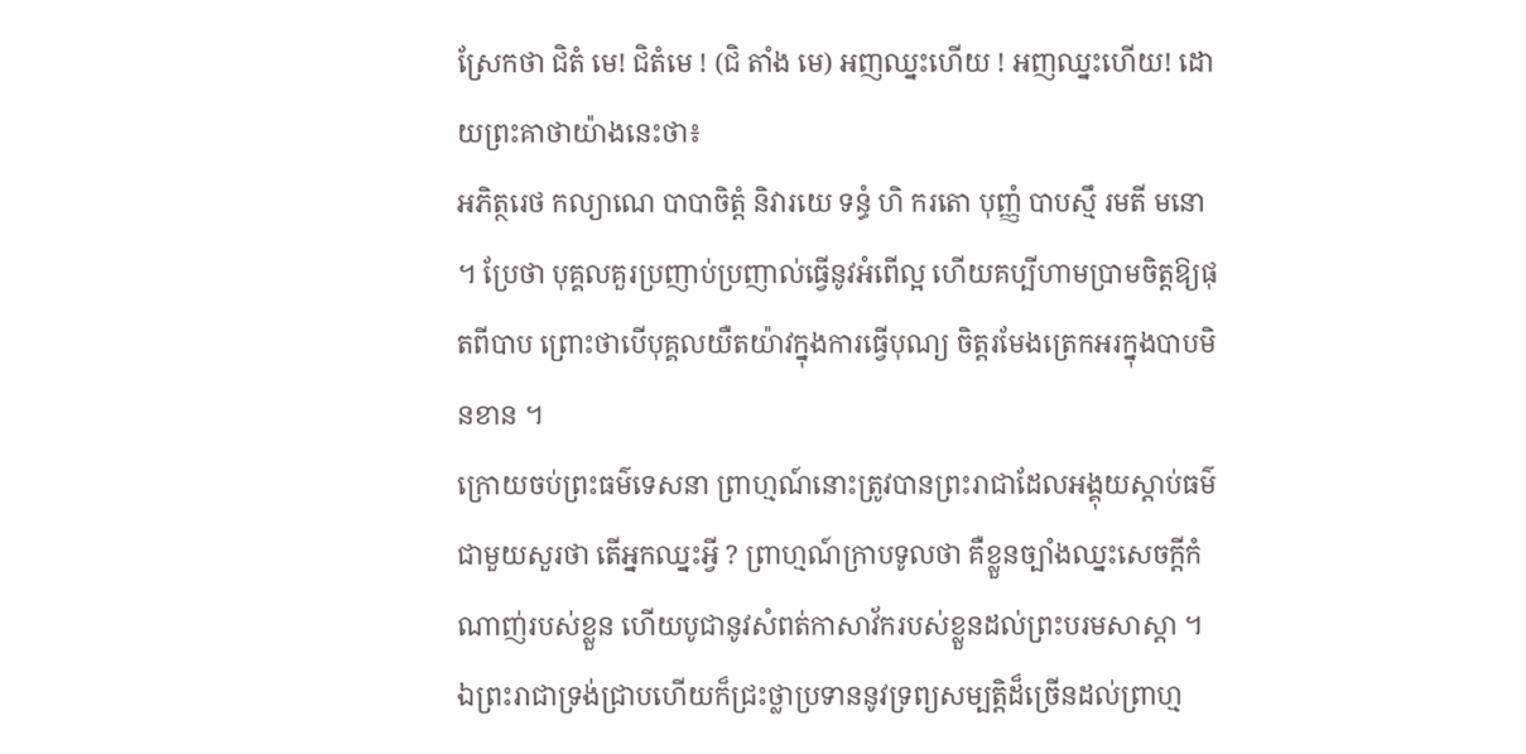ស្រែកថា ជិតំ មេ! ជិតំមេ ! (ជិ តាំង មេ) អញឈ្នះហើយ ! អញឈ្នះហើយ! ដោយព្រះគាថាយ៉ាងនេះថា៖
អភិត្ថរេថ កល្យាណេ បាបាចិត្តំ និវារយេ ទន្ធំ ហិ ករតោ បុញ្ញំ បាបស្មឹ រមតី មនោ ។ ប្រែថា បុគ្គលគួរប្រញាប់ប្រញាល់ធ្វើនូវអំពើល្អ ហើយគប្បីហាមប្រាមចិត្តឱ្យផុតពីបាប ព្រោះថាបើបុគ្គលយឺតយ៉ាវក្នុងការធ្វើបុណ្យ ចិត្តរមែងត្រេកអរក្នុងបាបមិនខាន ។
ក្រោយចប់ព្រះធម៌ទេសនា ព្រាហ្មណ៍នោះត្រូវបានព្រះរាជាដែលអង្គុយស្តាប់ធម៌ជាមួយសួរថា តើអ្នកឈ្នះអ្វី ? ព្រាហ្មណ៍ក្រាបទូលថា គឺខ្លួនច្បាំងឈ្នះសេចក្តីកំណាញ់របស់ខ្លួន ហើយបូជានូវសំពត់កាសាវ័ករបស់ខ្លួនដល់ព្រះបរមសាស្តា ។ ឯព្រះរាជាទ្រង់ជ្រាបហើយក៏ជ្រះថ្លាប្រទាននូវទ្រព្យសម្បត្តិដ៏ច្រើនដល់ព្រាហ្ម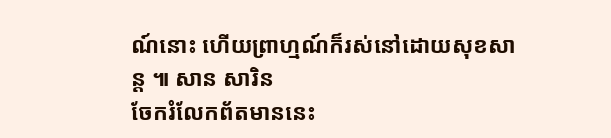ណ៍នោះ ហើយព្រាហ្មណ៍ក៏រស់នៅដោយសុខសាន្ត ៕ សាន សារិន
ចែករំលែកព័តមាននេះ